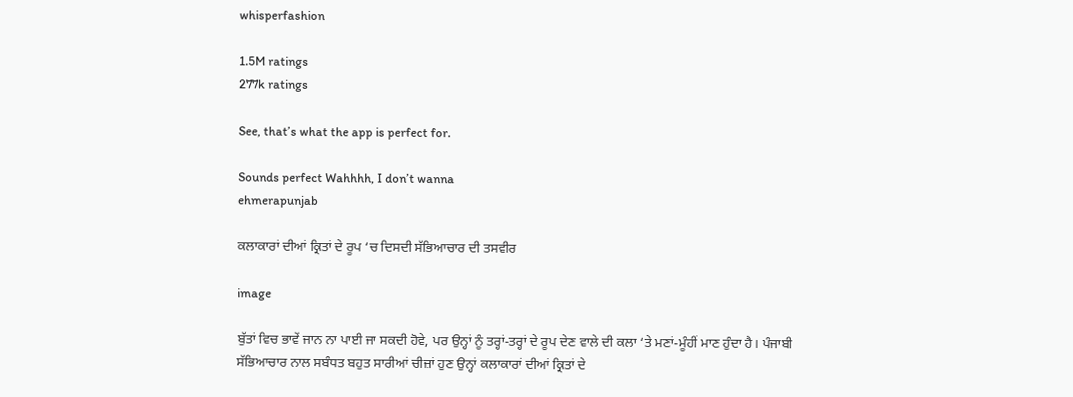whisperfashion

1.5M ratings
277k ratings

See, that’s what the app is perfect for.

Sounds perfect Wahhhh, I don’t wanna
ehmerapunjab

ਕਲਾਕਾਰਾਂ ਦੀਆਂ ਕ੍ਰਿਤਾਂ ਦੇ ਰੂਪ ‘ਚ ਦਿਸਦੀ ਸੱਭਿਆਚਾਰ ਦੀ ਤਸਵੀਰ

image

ਬੁੱਤਾਂ ਵਿਚ ਭਾਵੇਂ ਜਾਨ ਨਾ ਪਾਈ ਜਾ ਸਕਦੀ ਹੋਵੇ, ਪਰ ਉਨ੍ਹਾਂ ਨੂੰ ਤਰ੍ਹਾਂ-ਤਰ੍ਹਾਂ ਦੇ ਰੂਪ ਦੇਣ ਵਾਲੇ ਦੀ ਕਲਾ ‘ਤੇ ਮਣਾਂ-ਮੂੰਹੀਂ ਮਾਣ ਹੁੰਦਾ ਹੈ। ਪੰਜਾਬੀ ਸੱਭਿਆਚਾਰ ਨਾਲ ਸਬੰਧਤ ਬਹੁਤ ਸਾਰੀਆਂ ਚੀਜ਼ਾਂ ਹੁਣ ਉਨ੍ਹਾਂ ਕਲਾਕਾਰਾਂ ਦੀਆਂ ਕ੍ਰਿਤਾਂ ਦੇ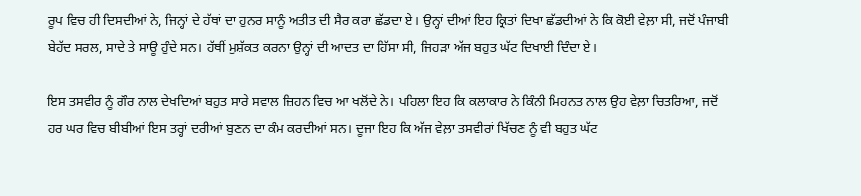ਰੂਪ ਵਿਚ ਹੀ ਦਿਸਦੀਆਂ ਨੇ, ਜਿਨ੍ਹਾਂ ਦੇ ਹੱਥਾਂ ਦਾ ਹੁਨਰ ਸਾਨੂੰ ਅਤੀਤ ਦੀ ਸੈਰ ਕਰਾ ਛੱਡਦਾ ਏ। ਉਨ੍ਹਾਂ ਦੀਆਂ ਇਹ ਕ੍ਰਿਤਾਂ ਦਿਖਾ ਛੱਡਦੀਆਂ ਨੇ ਕਿ ਕੋਈ ਵੇਲ਼ਾ ਸੀ, ਜਦੋਂ ਪੰਜਾਬੀ ਬੇਹੱਦ ਸਰਲ, ਸਾਦੇ ਤੇ ਸਾਊ ਹੁੰਦੇ ਸਨ। ਹੱਥੀਂ ਮੁਸ਼ੱਕਤ ਕਰਨਾ ਉਨ੍ਹਾਂ ਦੀ ਆਦਤ ਦਾ ਹਿੱਸਾ ਸੀ, ਜਿਹੜਾ ਅੱਜ ਬਹੁਤ ਘੱਟ ਦਿਖਾਈ ਦਿੰਦਾ ਏ।

ਇਸ ਤਸਵੀਰ ਨੂੰ ਗੌਰ ਨਾਲ ਦੇਖਦਿਆਂ ਬਹੁਤ ਸਾਰੇ ਸਵਾਲ ਜ਼ਿਹਨ ਵਿਚ ਆ ਖਲੋਂਦੇ ਨੇ। ਪਹਿਲਾ ਇਹ ਕਿ ਕਲਾਕਾਰ ਨੇ ਕਿੰਨੀ ਮਿਹਨਤ ਨਾਲ ਉਹ ਵੇਲ਼ਾ ਚਿਤਰਿਆ, ਜਦੋਂ ਹਰ ਘਰ ਵਿਚ ਬੀਬੀਆਂ ਇਸ ਤਰ੍ਹਾਂ ਦਰੀਆਂ ਬੁਣਨ ਦਾ ਕੰਮ ਕਰਦੀਆਂ ਸਨ। ਦੂਜਾ ਇਹ ਕਿ ਅੱਜ ਵੇਲ਼ਾ ਤਸਵੀਰਾਂ ਖਿੱਚਣ ਨੂੰ ਵੀ ਬਹੁਤ ਘੱਟ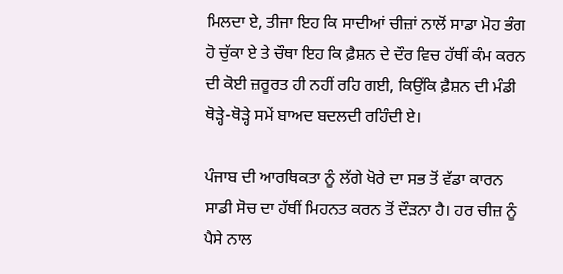ਮਿਲਦਾ ਏ, ਤੀਜਾ ਇਹ ਕਿ ਸਾਦੀਆਂ ਚੀਜ਼ਾਂ ਨਾਲੋਂ ਸਾਡਾ ਮੋਹ ਭੰਗ ਹੋ ਚੁੱਕਾ ਏ ਤੇ ਚੌਥਾ ਇਹ ਕਿ ਫ਼ੈਸ਼ਨ ਦੇ ਦੌਰ ਵਿਚ ਹੱਥੀਂ ਕੰਮ ਕਰਨ ਦੀ ਕੋਈ ਜ਼ਰੂਰਤ ਹੀ ਨਹੀਂ ਰਹਿ ਗਈ, ਕਿਉਂਕਿ ਫ਼ੈਸ਼ਨ ਦੀ ਮੰਡੀ ਥੋੜ੍ਹੇ-ਥੋੜ੍ਹੇ ਸਮੇਂ ਬਾਅਦ ਬਦਲਦੀ ਰਹਿੰਦੀ ਏ।

ਪੰਜਾਬ ਦੀ ਆਰਥਿਕਤਾ ਨੂੰ ਲੱਗੇ ਖੋਰੇ ਦਾ ਸਭ ਤੋਂ ਵੱਡਾ ਕਾਰਨ ਸਾਡੀ ਸੋਚ ਦਾ ਹੱਥੀਂ ਮਿਹਨਤ ਕਰਨ ਤੋਂ ਦੌੜਨਾ ਹੈ। ਹਰ ਚੀਜ਼ ਨੂੰ ਪੈਸੇ ਨਾਲ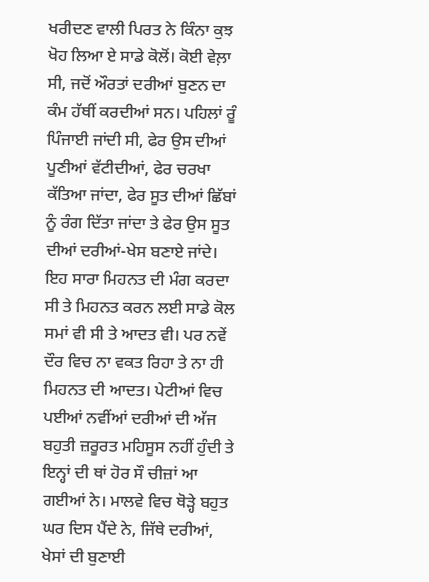ਖਰੀਦਣ ਵਾਲੀ ਪਿਰਤ ਨੇ ਕਿੰਨਾ ਕੁਝ ਖੋਹ ਲਿਆ ਏ ਸਾਡੇ ਕੋਲੋਂ। ਕੋਈ ਵੇਲ਼ਾ ਸੀ, ਜਦੋਂ ਔਰਤਾਂ ਦਰੀਆਂ ਬੁਣਨ ਦਾ ਕੰਮ ਹੱਥੀਂ ਕਰਦੀਆਂ ਸਨ। ਪਹਿਲਾਂ ਰੂੰ ਪਿੰਜਾਈ ਜਾਂਦੀ ਸੀ, ਫੇਰ ਉਸ ਦੀਆਂ ਪੂਣੀਆਂ ਵੱਟੀਦੀਆਂ, ਫੇਰ ਚਰਖਾ ਕੱਤਿਆ ਜਾਂਦਾ, ਫੇਰ ਸੂਤ ਦੀਆਂ ਛਿੱਬਾਂ ਨੂੰ ਰੰਗ ਦਿੱਤਾ ਜਾਂਦਾ ਤੇ ਫੇਰ ਉਸ ਸੂਤ ਦੀਆਂ ਦਰੀਆਂ-ਖੇਸ ਬਣਾਏ ਜਾਂਦੇ। ਇਹ ਸਾਰਾ ਮਿਹਨਤ ਦੀ ਮੰਗ ਕਰਦਾ ਸੀ ਤੇ ਮਿਹਨਤ ਕਰਨ ਲਈ ਸਾਡੇ ਕੋਲ ਸਮਾਂ ਵੀ ਸੀ ਤੇ ਆਦਤ ਵੀ। ਪਰ ਨਵੇਂ ਦੌਰ ਵਿਚ ਨਾ ਵਕਤ ਰਿਹਾ ਤੇ ਨਾ ਹੀ ਮਿਹਨਤ ਦੀ ਆਦਤ। ਪੇਟੀਆਂ ਵਿਚ ਪਈਆਂ ਨਵੀਂਆਂ ਦਰੀਆਂ ਦੀ ਅੱਜ ਬਹੁਤੀ ਜ਼ਰੂਰਤ ਮਹਿਸੂਸ ਨਹੀਂ ਹੁੰਦੀ ਤੇ ਇਨ੍ਹਾਂ ਦੀ ਥਾਂ ਹੋਰ ਸੌ ਚੀਜ਼ਾਂ ਆ ਗਈਆਂ ਨੇ। ਮਾਲਵੇ ਵਿਚ ਥੋੜ੍ਹੇ ਬਹੁਤ ਘਰ ਦਿਸ ਪੈਂਦੇ ਨੇ, ਜਿੱਥੇ ਦਰੀਆਂ, ਖੇਸਾਂ ਦੀ ਬੁਣਾਈ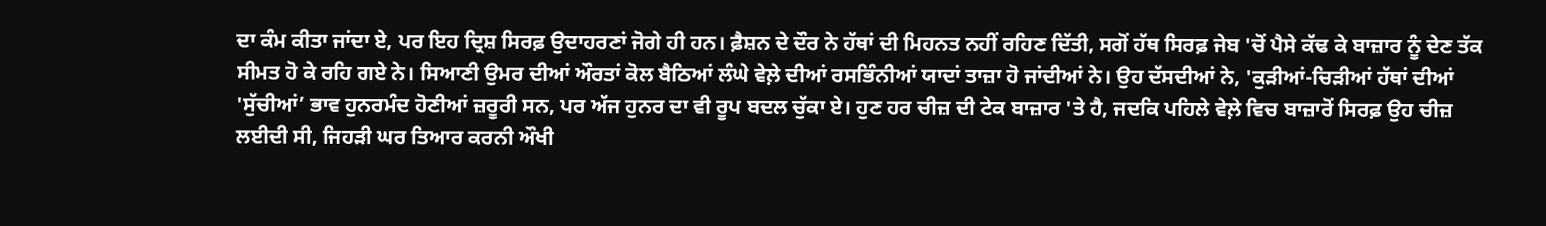ਦਾ ਕੰਮ ਕੀਤਾ ਜਾਂਦਾ ਏ, ਪਰ ਇਹ ਦ੍ਰਿਸ਼ ਸਿਰਫ਼ ਉਦਾਹਰਣਾਂ ਜੋਗੇ ਹੀ ਹਨ। ਫ਼ੈਸ਼ਨ ਦੇ ਦੌਰ ਨੇ ਹੱਥਾਂ ਦੀ ਮਿਹਨਤ ਨਹੀਂ ਰਹਿਣ ਦਿੱਤੀ, ਸਗੋਂ ਹੱਥ ਸਿਰਫ਼ ਜੇਬ 'ਚੋਂ ਪੈਸੇ ਕੱਢ ਕੇ ਬਾਜ਼ਾਰ ਨੂੰ ਦੇਣ ਤੱਕ ਸੀਮਤ ਹੋ ਕੇ ਰਹਿ ਗਏ ਨੇ। ਸਿਆਣੀ ਉਮਰ ਦੀਆਂ ਔਰਤਾਂ ਕੋਲ ਬੈਠਿਆਂ ਲੰਘੇ ਵੇਲ਼ੇ ਦੀਆਂ ਰਸਭਿੰਨੀਆਂ ਯਾਦਾਂ ਤਾਜ਼ਾ ਹੋ ਜਾਂਦੀਆਂ ਨੇ। ਉਹ ਦੱਸਦੀਆਂ ਨੇ, 'ਕੁੜੀਆਂ-ਚਿੜੀਆਂ ਹੱਥਾਂ ਦੀਆਂ 'ਸੁੱਚੀਆਂ’ ਭਾਵ ਹੁਨਰਮੰਦ ਹੋਣੀਆਂ ਜ਼ਰੂਰੀ ਸਨ, ਪਰ ਅੱਜ ਹੁਨਰ ਦਾ ਵੀ ਰੂਪ ਬਦਲ ਚੁੱਕਾ ਏ। ਹੁਣ ਹਰ ਚੀਜ਼ ਦੀ ਟੇਕ ਬਾਜ਼ਾਰ 'ਤੇ ਹੈ, ਜਦਕਿ ਪਹਿਲੇ ਵੇਲ਼ੇ ਵਿਚ ਬਾਜ਼ਾਰੋਂ ਸਿਰਫ਼ ਉਹ ਚੀਜ਼ ਲਈਦੀ ਸੀ, ਜਿਹੜੀ ਘਰ ਤਿਆਰ ਕਰਨੀ ਔਖੀ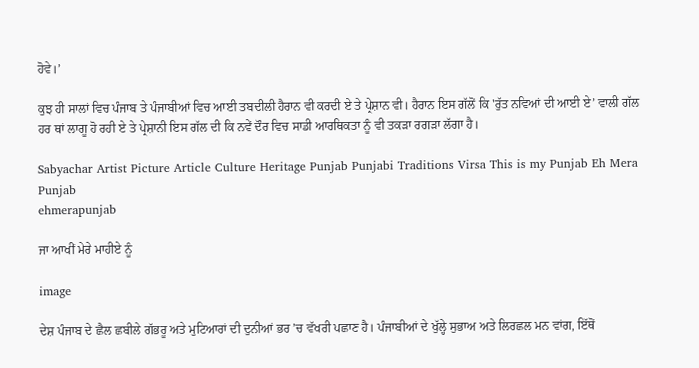ਹੋਵੇ।’

ਕੁਝ ਹੀ ਸਾਲਾਂ ਵਿਚ ਪੰਜਾਬ ਤੇ ਪੰਜਾਬੀਆਂ ਵਿਚ ਆਈ ਤਬਦੀਲੀ ਹੈਰਾਨ ਵੀ ਕਰਦੀ ਏ ਤੇ ਪ੍ਰੇਸ਼ਾਨ ਵੀ। ਹੈਰਾਨ ਇਸ ਗੱਲੋਂ ਕਿ 'ਰੁੱਤ ਨਵਿਆਂ ਦੀ ਆਈ ਏ’ ਵਾਲੀ ਗੱਲ ਹਰ ਥਾਂ ਲਾਗੂ ਹੋ ਰਹੀ ਏ ਤੇ ਪ੍ਰੇਸ਼ਾਨੀ ਇਸ ਗੱਲ ਦੀ ਕਿ ਨਵੇਂ ਦੌਰ ਵਿਚ ਸਾਡੀ ਆਰਥਿਕਤਾ ਨੂੰ ਵੀ ਤਕੜਾ ਰਗੜਾ ਲੱਗਾ ਹੈ।

Sabyachar Artist Picture Article Culture Heritage Punjab Punjabi Traditions Virsa This is my Punjab Eh Mera Punjab
ehmerapunjab

ਜਾ ਆਖੀਂ ਮੇਰੇ ਮਾਹੀਏ ਨੂੰ

image

ਦੇਸ਼ ਪੰਜਾਬ ਦੇ ਛੈਲ ਛਬੀਲੇ ਗੱਭਰੂ ਅਤੇ ਮੁਟਿਆਰਾਂ ਦੀ ਦੁਨੀਆਂ ਭਰ ’ਚ ਵੱਖਰੀ ਪਛਾਣ ਹੈ। ਪੰਜਾਬੀਆਂ ਦੇ ਖੁੱਲ੍ਹੇ ਸੁਭਾਅ ਅਤੇ ਲਿਰਛਲ ਮਨ ਵਾਂਗ, ਇੱਥੋਂ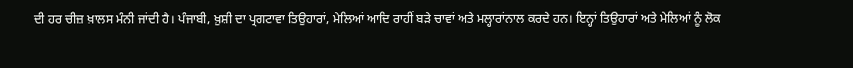ਦੀ ਹਰ ਚੀਜ਼ ਖ਼ਾਲਸ ਮੰਨੀ ਜਾਂਦੀ ਹੈ। ਪੰਜਾਬੀ, ਖ਼ੁਸ਼ੀ ਦਾ ਪ੍ਰਗਟਾਵਾ ਤਿਉਹਾਰਾਂ, ਮੇਲਿਆਂ ਆਦਿ ਰਾਹੀਂ ਬੜੇ ਚਾਵਾਂ ਅਤੇ ਮਲ੍ਹਾਰਾਂਨਾਲ ਕਰਦੇ ਹਨ। ਇਨ੍ਹਾਂ ਤਿਉਹਾਰਾਂ ਅਤੇ ਮੇਲਿਆਂ ਨੂੰ ਲੋਕ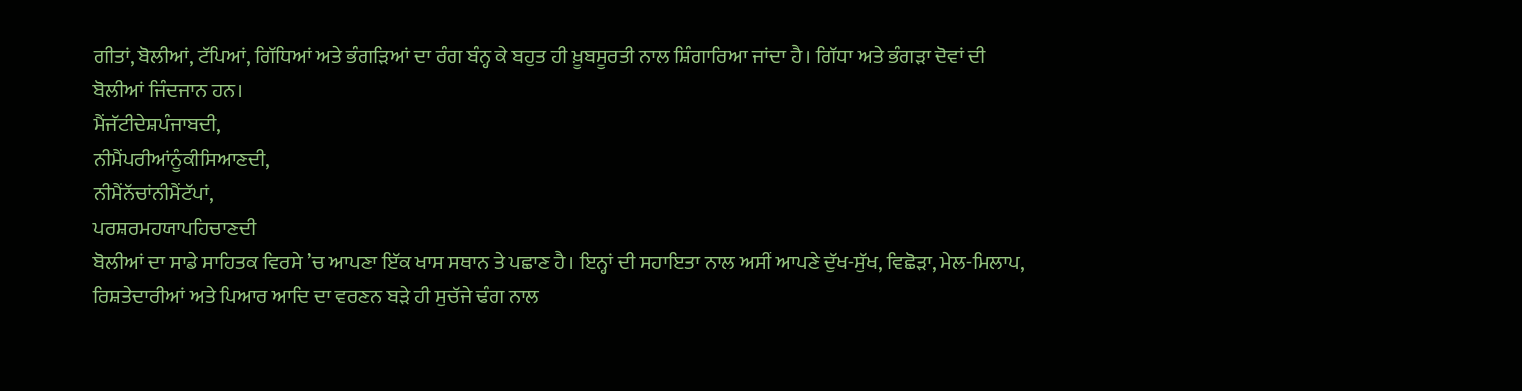ਗੀਤਾਂ, ਬੋਲੀਆਂ, ਟੱਪਿਆਂ, ਗਿੱਧਿਆਂ ਅਤੇ ਭੰਗੜਿਆਂ ਦਾ ਰੰਗ ਬੰਨ੍ਹ ਕੇ ਬਹੁਤ ਹੀ ਖ਼ੂਬਸੂਰਤੀ ਨਾਲ ਸ਼ਿੰਗਾਰਿਆ ਜਾਂਦਾ ਹੈ। ਗਿੱਧਾ ਅਤੇ ਭੰਗੜਾ ਦੋਵਾਂ ਦੀ ਬੋਲੀਆਂ ਜਿੰਦਜਾਨ ਹਨ।
ਮੈਂਜੱਟੀਦੇਸ਼ਪੰਜਾਬਦੀ,
ਨੀਮੈਂਪਰੀਆਂਨੂੰਕੀਸਿਆਣਦੀ,
ਨੀਮੈਂਨੱਚਾਂਨੀਮੈਂਟੱਪਾਂ,
ਪਰਸ਼ਰਮਹਯਾਪਹਿਚਾਣਦੀ
ਬੋਲੀਆਂ ਦਾ ਸਾਡੇ ਸਾਹਿਤਕ ਵਿਰਸੇ ’ਚ ਆਪਣਾ ਇੱਕ ਖਾਸ ਸਥਾਨ ਤੇ ਪਛਾਣ ਹੈ। ਇਨ੍ਹਾਂ ਦੀ ਸਹਾਇਤਾ ਨਾਲ ਅਸੀਂ ਆਪਣੇ ਦੁੱਖ-ਸੁੱਖ, ਵਿਛੋੜਾ, ਮੇਲ-ਮਿਲਾਪ, ਰਿਸ਼ਤੇਦਾਰੀਆਂ ਅਤੇ ਪਿਆਰ ਆਦਿ ਦਾ ਵਰਣਨ ਬੜੇ ਹੀ ਸੁਚੱਜੇ ਢੰਗ ਨਾਲ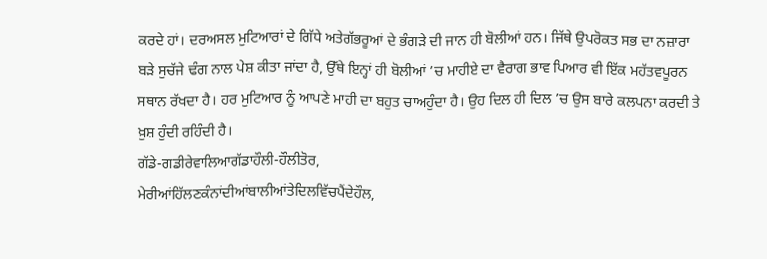ਕਰਦੇ ਹਾਂ। ਦਰਅਸਲ ਮੁਟਿਆਰਾਂ ਦੇ ਗਿੱਧੇ ਅਤੇਗੱਭਰੂਆਂ ਦੇ ਭੰਗੜੇ ਦੀ ਜਾਨ ਹੀ ਬੋਲੀਆਂ ਹਨ। ਜਿੱਥੇ ਉਪਰੋਕਤ ਸਭ ਦਾ ਨਜ਼ਾਰਾ ਬੜੇ ਸੁਚੱਜੇ ਢੰਗ ਨਾਲ ਪੇਸ਼ ਕੀਤਾ ਜਾਂਦਾ ਹੈ, ਉੱਥੇ ਇਨ੍ਹਾਂ ਹੀ ਬੋਲੀਆਂ ’ਚ ਮਾਹੀਏ ਦਾ ਵੈਰਾਗ ਭਾਵ ਪਿਆਰ ਵੀ ਇੱਕ ਮਹੱਤਵਪੂਰਨ ਸਥਾਨ ਰੱਖਦਾ ਹੈ। ਹਰ ਮੁਟਿਆਰ ਨੂੰ ਆਪਣੇ ਮਾਹੀ ਦਾ ਬਹੁਤ ਚਾਅਹੁੰਦਾ ਹੈ। ਉਹ ਦਿਲ ਹੀ ਦਿਲ ’ਚ ਉਸ ਬਾਰੇ ਕਲਪਨਾ ਕਰਦੀ ਤੇ ਖ਼ੁਸ਼ ਹੁੰਦੀ ਰਹਿੰਦੀ ਹੈ।
ਗੱਡੇ-ਗਡੀਰੇਵਾਲਿਆਗੱਡਾਹੌਲੀ-ਹੌਲੀਤੋਰ,
ਮੇਰੀਆਂਹਿੱਲਣਕੰਨਾਂਦੀਆਂਬਾਲੀਆਂਤੇਦਿਲਵਿੱਚਪੈਂਦੇਹੌਲ,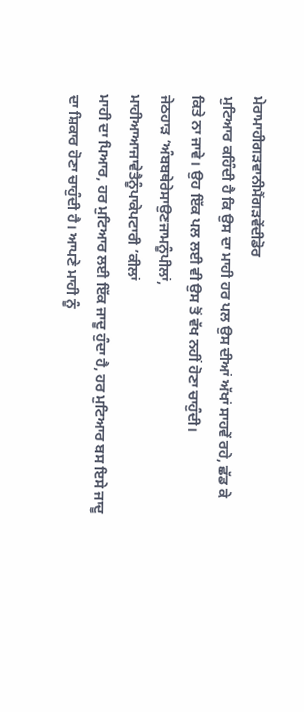ਮੇਰਾਮਾਹੀਗੜਵਾਨੀਮੈਂਗੜਵੇਂਦੀਡੋਰ
ਮੁਟਿਆਰ ਕਹਿੰਦੀ ਹੈ ਕਿ ਉਸ ਦਾ ਮਾਹੀ ਹਰ ਪਲ ਉਸ ਦੀਆਂ ਅੱਖਾਂ ਸਾਹਵੇਂ ਰਹੇ, ਛੱਡ ਕੇ ਕਿਤੇ ਨਾ ਜਾਵੇ। ਉਹ ਇੱਕ ਪਲ ਲਈ ਵੀ ਉਸ ਤੋਂ ਵੱਖ ਨਹੀਂ ਹੋਣਾ ਚਾਹੁੰਦੀ।
ਜੇਠਹਾੜ ’ਅੰਬਬਥੇਰੇਸਾਉਣਜਾਮਨੂੰਪੀਲਾਂ,
ਮਾਹੀਆਆਜਾਵੇਤੈਨੂੰਪਾਕੇਪਟਾਰੀ ’ਕੀਲਾਂ
ਮਾਹੀ ਦਾ ਪਿਆਰ, ਹਰ ਮੁਟਿਆਰ ਲਈ ਇੱਕ ਜਾਦੂ ਹੁੰਦਾ ਹੈ, ਹਰ ਮੁਟਿਆਰ ਬਸ ਇਸੇ ਜਾਦੂ ਦਾ ਸ਼ਿਕਾਰ ਹੋਣਾ ਚਾਹੁੰਦੀ ਹੈ। ਆਪਣੇ ਮਾਹੀ ਨੂੰ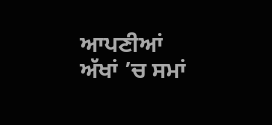ਆਪਣੀਆਂ ਅੱਖਾਂ ’ਚ ਸਮਾਂ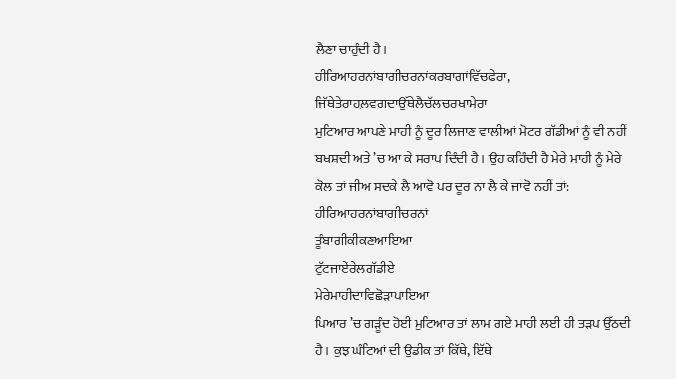ਲੈਣਾ ਚਾਹੁੰਦੀ ਹੈ।
ਹੀਰਿਆਹਰਨਾਂਬਾਗੀਚਰਨਾਂਕਰਬਾਗਾਂਵਿੱਚਫੇਰਾ,
ਜਿੱਥੇਤੇਰਾਹਲ਼ਵਗਦਾਉੱਥੇਲੈਚੱਲਚਰਖਾਮੇਰਾ
ਮੁਟਿਆਰ ਆਪਣੇ ਮਾਹੀ ਨੂੰ ਦੂਰ ਲਿਜਾਣ ਵਾਲੀਆਂ ਮੋਟਰ ਗੱਡੀਆਂ ਨੂੰ ਵੀ ਨਹੀਂ ਬਖਸ਼ਦੀ ਅਤੇ ’ਚ ਆ ਕੇ ਸਰਾਪ ਦਿੰਦੀ ਹੈ। ਉਹ ਕਹਿੰਦੀ ਹੈ ਮੇਰੇ ਮਾਹੀ ਨੂੰ ਮੇਰੇ ਕੋਲ ਤਾਂ ਜੀਅ ਸਦਕੇ ਲੈ ਆਵੋ ਪਰ ਦੂਰ ਨਾ ਲੈ ਕੇ ਜਾਵੋ ਨਹੀਂ ਤਾਂ:
ਹੀਰਿਆਹਰਨਾਂਬਾਗੀਚਰਨਾਂ
ਤੂੰਬਾਗੀਕੀਕਣਆਇਆ
ਟੁੱਟਜਾਏਂਰੇਲਗੱਡੀਏ
ਮੇਰੇਮਾਹੀਦਾਵਿਛੋੜਾਪਾਇਆ
ਪਿਆਰ ’ਚ ਗੜੂੰਦ ਹੋਈ ਮੁਟਿਆਰ ਤਾਂ ਲਾਮ ਗਏ ਮਾਹੀ ਲਈ ਹੀ ਤੜਪ ਉੱਠਦੀ ਹੈ। ਕੁਝ ਘੰਟਿਆਂ ਦੀ ਉਡੀਕ ਤਾਂ ਕਿੱਥੇ, ਇੱਥੇ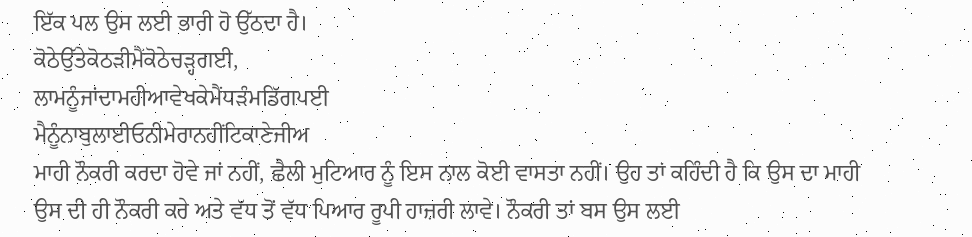ਇੱਕ ਪਲ ਉਸ ਲਈ ਭਾਰੀ ਹੋ ਉੱਠਦਾ ਹੈ।
ਕੋਠੇਉੱਤੇਕੋਠੜੀਮੈਂਕੋਠੇਚੜ੍ਹਗਈ,
ਲਾਮਨੂੰਜਾਂਦਾਮਹੀਆਵੇਖਕੇਮੈਂਧੜੰਮਡਿੱਗਪਈ
ਮੈਨੂੰਨਾਬੁਲਾਈਓਨੀਮੇਰਾਨਹੀਂਟਿਕਾਣੇਜੀਅ
ਮਾਹੀ ਨੌਕਰੀ ਕਰਦਾ ਹੋਵੇ ਜਾਂ ਨਹੀਂ, ਛੈਲੀ ਮੁਟਿਆਰ ਨੂੰ ਇਸ ਨਾਲ ਕੋਈ ਵਾਸਤਾ ਨਹੀਂ। ਉਹ ਤਾਂ ਕਹਿੰਦੀ ਹੈ ਕਿ ਉਸ ਦਾ ਮਾਹੀ ਉਸ ਦੀ ਹੀ ਨੌਕਰੀ ਕਰੇ ਅਤੇ ਵੱਧ ਤੋਂ ਵੱਧ ਪਿਆਰ ਰੂਪੀ ਹਾਜ਼ਰੀ ਲਾਵੇ। ਨੌਕਰੀ ਤਾਂ ਬਸ ਉਸ ਲਈ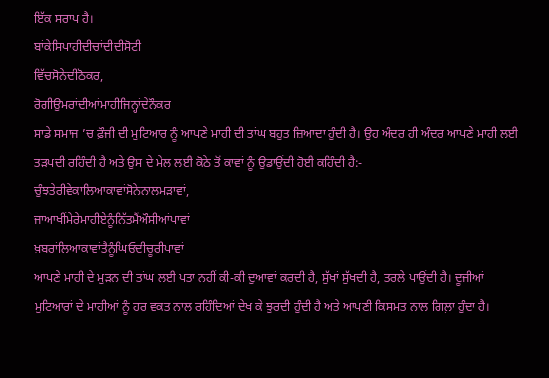ਇੱਕ ਸਰਾਪ ਹੈ।
ਬਾਂਕੇਸਿਪਾਹੀਦੀਚਾਂਦੀਦੀਸੋਟੀ
ਵਿੱਚਸੋਨੇਦੀਠੋਕਰ,
ਰੋਗੀਉਮਰਾਂਦੀਆਂਮਾਹੀਜਿਨ੍ਹਾਂਦੇਨੌਕਰ
ਸਾਡੇ ਸਮਾਜ ’ਚ ਫ਼ੌਜੀ ਦੀ ਮੁਟਿਆਰ ਨੂੰ ਆਪਣੇ ਮਾਹੀ ਦੀ ਤਾਂਘ ਬਹੁਤ ਜ਼ਿਆਦਾ ਹੁੰਦੀ ਹੈ। ਉਹ ਅੰਦਰ ਹੀ ਅੰਦਰ ਆਪਣੇ ਮਾਹੀ ਲਈ ਤੜਪਦੀ ਰਹਿੰਦੀ ਹੈ ਅਤੇ ਉਸ ਦੇ ਮੇਲ ਲਈ ਕੋਠੇ ਤੋਂ ਕਾਵਾਂ ਨੂੰ ਉਡਾਉਂਦੀ ਹੋਈ ਕਹਿੰਦੀ ਹੈ:-
ਚੁੰਝਤੇਰੀਵੇਕਾਲਿਆਕਾਵਾਂਸੋਨੇਨਾਲਮੜਾਵਾਂ,
ਜਾਆਖੀਂਮੇਰੇਮਾਹੀਏਨੂੰਨਿੱਤਮੈਂਔਸੀਆਂਪਾਵਾਂ
ਖ਼ਬਰਾਂਲਿਆਕਾਵਾਂਤੈਨੂੰਘਿਓਦੀਚੂਰੀਪਾਵਾਂ
ਆਪਣੇ ਮਾਹੀ ਦੇ ਮੁੜਨ ਦੀ ਤਾਂਘ ਲਈ ਪਤਾ ਨਹੀਂ ਕੀ-ਕੀ ਦੁਆਵਾਂ ਕਰਦੀ ਹੈ, ਸੁੱਖਾਂ ਸੁੱਖਦੀ ਹੈ, ਤਰਲੇ ਪਾਉਂਦੀ ਹੈ। ਦੂਜੀਆਂ ਮੁਟਿਆਰਾਂ ਦੇ ਮਾਹੀਆਂ ਨੂੰ ਹਰ ਵਕਤ ਨਾਲ ਰਹਿੰਦਿਆਂ ਦੇਖ ਕੇ ਝੁਰਦੀ ਹੁੰਦੀ ਹੈ ਅਤੇ ਆਪਣੀ ਕਿਸਮਤ ਨਾਲ ਗਿਲ਼ਾ ਹੁੰਦਾ ਹੈ।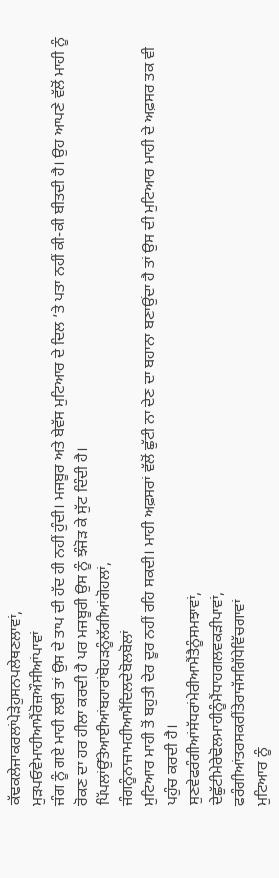ਕੱਢਕਲੇਜਾਕਰਲਾਂਪੇੜੇਹੁਸਨਪਲੇਥਣਲਾਵਾਂ,
ਮੁੜਪਓਵੇਮਾਹੀਆਮੈਂਰੋਜ਼ਔਸੀਆਂਪਾਵਾਂ
ਜੰਗ ਨੂੰ ਗਏ ਮਾਹੀ ਲਈ ਤਾਂ ਉਸ ਦੇ ਤਾਪ ਦੀ ਹੱਦ ਹੀ ਨਹੀਂ ਹੁੰਦੀ। ਮਜਬੂਰ ਅਤੇ ਬੇਵੱਸ ਮੁਟਿਆਰ ਦੇ ਦਿਲ ’ਤੇ ਪਤਾ ਨਹੀਂ ਕੀ-ਕੀ ਬੀਤਦੀ ਹੈ। ਉਹ ਆਪਣੇ ਵੱਲੋਂ ਮਾਹੀ ਨੂੰ ਰੋਕਣ ਦਾ ਹਰ ਹੀਲਾ ਕਰਦੀ ਹੈ ਪਰ ਮਜਬੂਰੀ ਉਸ ਨੂੰ ਝੰਜੋੜ ਕੇ ਸੁੱਟ ਦਿੰਦੀ ਹੈ।
ਪਿੱਪਲਾਂਉੱਤੇਆਈਆਂਬਹਾਰਾਂਬੋਹੜਨੂੰਲੱਗੀਆਂਗੋਹਲਾਂ,
ਜੰਗਨੂੰਨਾਜਾਮਹੀਆਮੈਂਦਿਲਦੇਬੋਲਬੋਲਾਂ
ਮੁਟਿਆਰ ਮਾਹੀ ਤੋਂ ਬਹੁਤੀ ਦੇਰ ਦੂਰ ਨਹੀਂ ਰਹਿ ਸਕਦੀ। ਮਾਹੀ ਅਫ਼ਸਰਾਂ ਵੱਲੋਂ ਛੁੱਟੀ ਨਾ ਦੇਣ ਦਾ ਬਹਾਨਾ ਬਣਾਉਂਦਾ ਹੈ ਤਾਂ ਉਸ ਦੀ ਮੁਟਿਆਰ ਮਾਹੀ ਦੇ ਅਫ਼ਸਰ ਤਕ ਵੀ ਪਹੁੰਚ ਕਰਦੀ ਹੈ।
ਸੁਣਵੇਫਰੰਗੀਆਂਸੱਧਰਾਂਮੇਰੀਆਮੈਂਤੈਨੂੰਸਮਝਾਵਾਂ,
ਦੇਛੁੱਟੀਮੇਰੇਢੋਲਮਾਹੀਨੂੰਮੈਂਧਾਹਗਲਵਕੜੀਪਾਵਾਂ,
ਫਰੰਗੀਆਂਤਰਸਕਰੀਂਤੇਰਾਜੱਸਗਿੱਧੇਵਿੱਚਗਾਵਾਂ
ਮੁਟਿਆਰ ਨੂੰ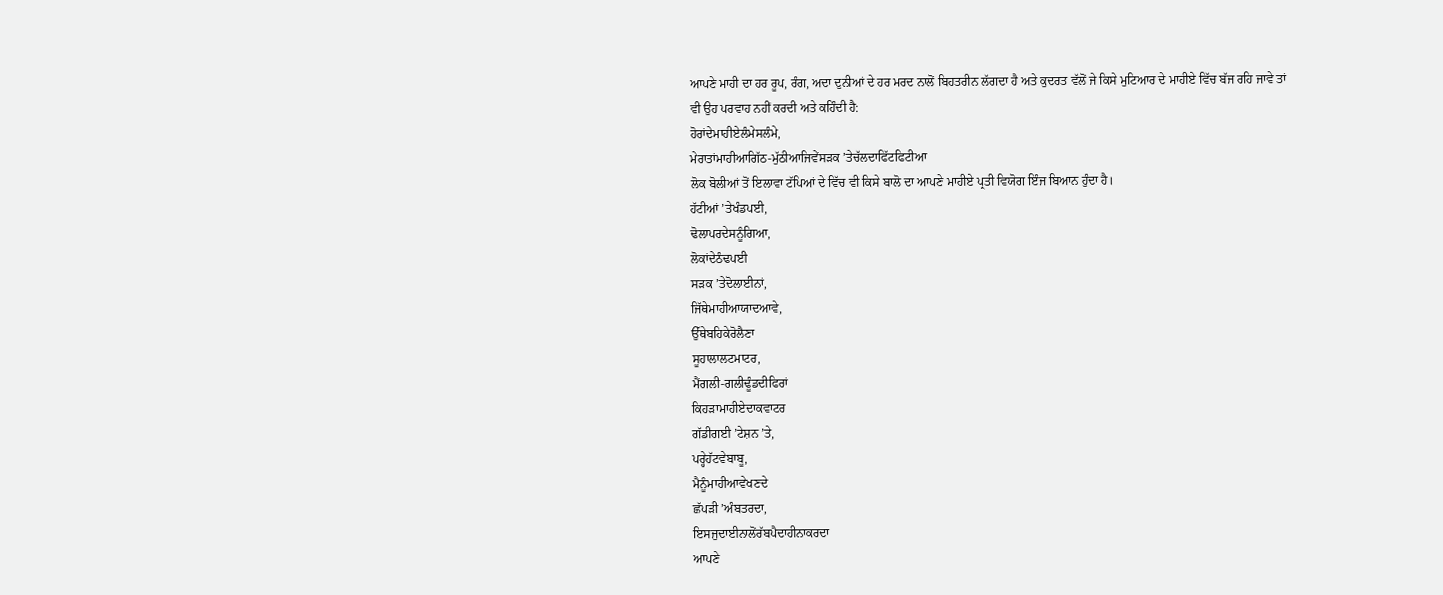ਆਪਣੇ ਮਾਹੀ ਦਾ ਹਰ ਰੂਪ, ਰੰਗ, ਅਦਾ ਦੁਨੀਆਂ ਦੇ ਹਰ ਮਰਦ ਨਾਲੋਂ ਬਿਹਤਰੀਨ ਲੱਗਦਾ ਹੈ ਅਤੇ ਕੁਦਰਤ ਵੱਲੋਂ ਜੇ ਕਿਸੇ ਮੁਟਿਆਰ ਦੇ ਮਾਹੀਏ ਵਿੱਚ ਬੱਜ ਰਹਿ ਜਾਵੇ ਤਾਂ ਵੀ ਉਹ ਪਰਵਾਹ ਨਹੀਂ ਕਰਦੀ ਅਤੇ ਕਹਿੰਦੀ ਹੈ:
ਹੋਰਾਂਦੇਮਾਹੀਏਲੰਮੇਸਲੰਮੇ,
ਮੇਰਾਤਾਂਮਾਹੀਆਗਿੱਠ-ਮੁੱਠੀਆਜਿਵੇਂਸੜਕ ’ਤੇਚੱਲਦਾਫਿੱਟਫਿਟੀਆ
ਲੋਕ ਬੋਲੀਆਂ ਤੋਂ ਇਲਾਵਾ ਟੱਪਿਆਂ ਦੇ ਵਿੱਚ ਵੀ ਕਿਸੇ ਬਾਲੋ ਦਾ ਆਪਣੇ ਮਾਹੀਏ ਪ੍ਰਤੀ ਵਿਯੋਗ ਇੰਜ ਬਿਆਨ ਹੁੰਦਾ ਹੈ।
ਹੱਟੀਆਂ ’ਤੇਖੰਡਪਈ,
ਢੋਲਾਪਰਦੇਸਨੂੰਗਿਆ,
ਲੋਕਾਂਦੇਠੰਢਪਈ
ਸੜਕ ’ਤੇਦੋਲਾਈਨਾਂ,
ਜਿੱਥੇਮਾਹੀਆਯਾਦਆਵੇ,
ਉੱਥੇਬਹਿਕੇਰੋਲੈਣਾ
ਸੂਹਾਲਾਲਟਮਾਟਰ,
ਮੈਂਗਲੀ-ਗਲੀਢੂੰਡਦੀਫਿਰਾਂ
ਕਿਹੜਾਮਾਹੀਏਦਾਕਵਾਟਰ
ਗੱਡੀਗਈ ’ਟੇਸ਼ਨ ’ਤੇ,
ਪਰ੍ਹੇਹੱਟਵੇਬਾਬੂ,
ਮੈਨੂੰਮਾਹੀਆਵੇਖਣਦੇ
ਛੱਪੜੀ ’ਅੰਬਤਰਦਾ,
ਇਸਜੁਦਾਈਨਾਲੋਂਰੱਬਪੈਦਾਹੀਨਾਕਰਦਾ
ਆਪਣੇ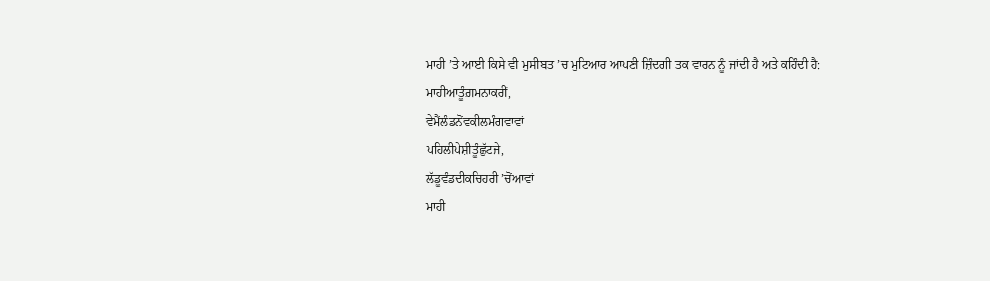ਮਾਹੀ ’ਤੇ ਆਈ ਕਿਸੇ ਵੀ ਮੁਸੀਬਤ ’ਚ ਮੁਟਿਆਰ ਆਪਣੀ ਜ਼ਿੰਦਗੀ ਤਕ ਵਾਰਨ ਨੂੰ ਜਾਂਦੀ ਹੈ ਅਤੇ ਕਹਿੰਦੀ ਹੈ:
ਮਾਹੀਆਤੂੰਗ਼ਮਨਾਕਰੀਂ,
ਵੇਮੈਂਲੰਡਨੋਂਵਕੀਲਮੰਗਵਾਵਾਂ
ਪਹਿਲੀਪੇਸ਼ੀਤੂੰਛੁੱਟਜੇ,
ਲੱਡੂਵੰਡਦੀਕਚਿਹਰੀ ’ਚੋਂਆਵਾਂ
ਮਾਹੀ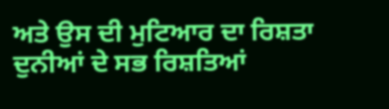ਅਤੇ ਉਸ ਦੀ ਮੁਟਿਆਰ ਦਾ ਰਿਸ਼ਤਾ ਦੁਨੀਆਂ ਦੇ ਸਭ ਰਿਸ਼ਤਿਆਂ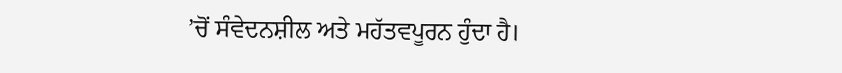’ਚੋਂ ਸੰਵੇਦਨਸ਼ੀਲ ਅਤੇ ਮਹੱਤਵਪੂਰਨ ਹੁੰਦਾ ਹੈ।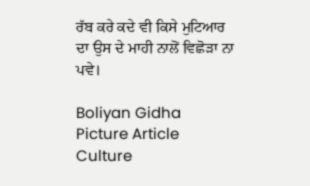ਰੱਬ ਕਰੇ ਕਦੇ ਵੀ ਕਿਸੇ ਮੁਟਿਆਰ ਦਾ ਉਸ ਦੇ ਮਾਹੀ ਨਾਲੋਂ ਵਿਛੋੜਾ ਨਾ ਪਵੇ।

Boliyan Gidha Picture Article Culture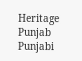Heritage Punjab Punjabi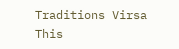Traditions Virsa This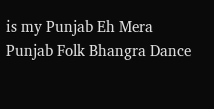is my Punjab Eh Mera Punjab Folk Bhangra Dance